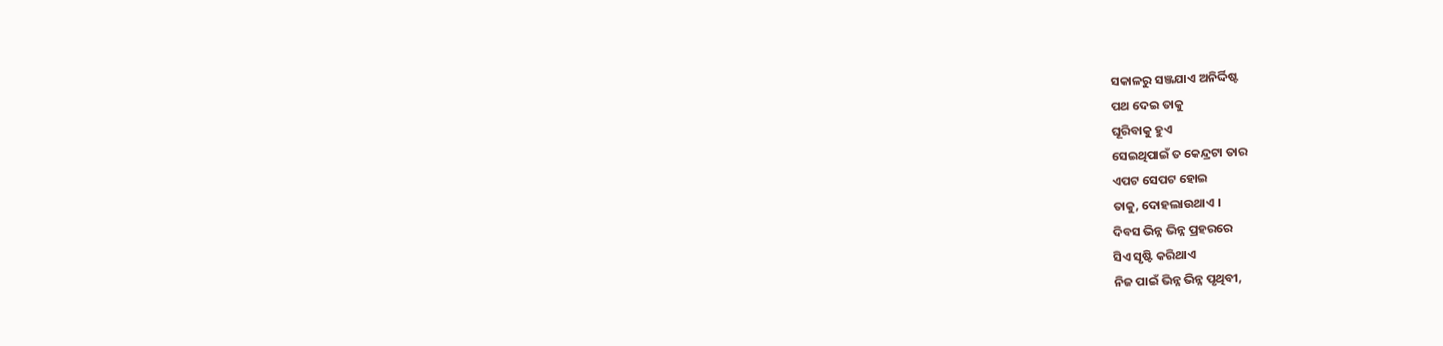ସକାଳରୁ ସଞ୍ଜଯାଏ ଅନିର୍ଦ୍ଦିଷ୍ଟ
ପଥ ଦେଇ ତାକୁ
ଘୂରିବାକୁ ହୁଏ
ସେଇଥିପାଇଁ ତ କେନ୍ଦ୍ରଟା ତାର
ଏପଟ ସେପଟ ହୋଇ
ତାକୁ, ଦୋହଲାଉଥାଏ ।
ଦିବସ ଭିନ୍ନ ଭିନ୍ନ ପ୍ରହରରେ
ସିଏ ସୃଷ୍ଟି କରିଥାଏ
ନିଜ ପାଇଁ ଭିନ୍ନ ଭିନ୍ନ ପୃଥିବୀ,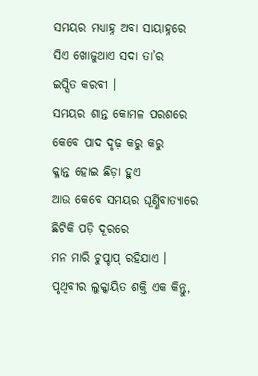ସମୟର ମଧ୍ୟାହ୍ନ ଅବା ସାୟାହ୍ନରେ
ସିଏ ଖୋଜୁଥାଏ ସଦା ତା’ର
ଇପ୍ସିତ କରବୀ ।
ସମୟର ଶାନ୍ତ କୋମଳ ପରଶରେ
କେବେ ପାଦ ଦୃଢ଼ କରୁ କରୁ
କ୍ଳାନ୍ତ ହୋଇ ଛିଡ଼ା ହୁଏ
ଆଉ କେବେ ସମୟର ଘୂର୍ଣ୍ଣିବାତ୍ୟାରେ
ଛିଟିକି ପଡ଼ି ଦୂରରେ
ମନ ମାରି ଚୁପ୍ଚାପ୍ ରହିଯାଏ ।
ପୃଥିବୀର ଲୁକ୍କାୟିତ ଶକ୍ତି ଏକ କିନ୍ତୁ,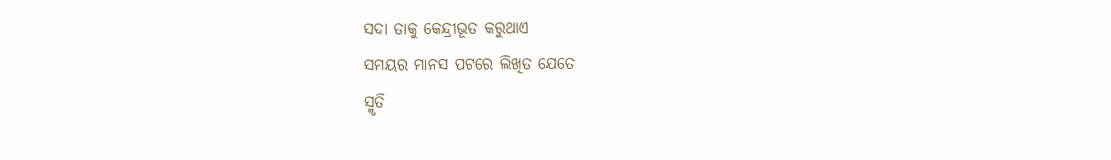ସଦା ତାକୁ କେନ୍ଦ୍ରୀଭୂତ କରୁଥାଏ
ସମୟର ମାନସ ପଟରେ ଲିଖିତ ଯେତେ
ସ୍ମୃତି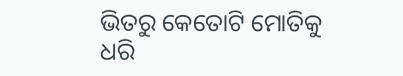ଭିତରୁ କେତୋଟି ମୋତିକୁ
ଧରି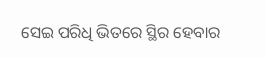ସେଇ ପରିଧି ଭିତରେ ସ୍ଥିର ହେବାର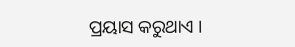ପ୍ରୟାସ କରୁଥାଏ ।